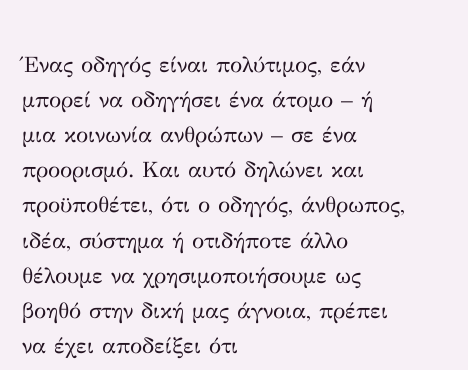Ένας οδηγός είναι πολύτιμος, εάν μπορεί να οδηγήσει ένα άτομο – ή μια κοινωνία ανθρώπων – σε ένα προορισμό. Και αυτό δηλώνει και προϋποθέτει, ότι ο οδηγός, άνθρωπος, ιδέα, σύστημα ή οτιδήποτε άλλο θέλουμε να χρησιμοποιήσουμε ως βοηθό στην δική μας άγνοια, πρέπει να έχει αποδείξει ότι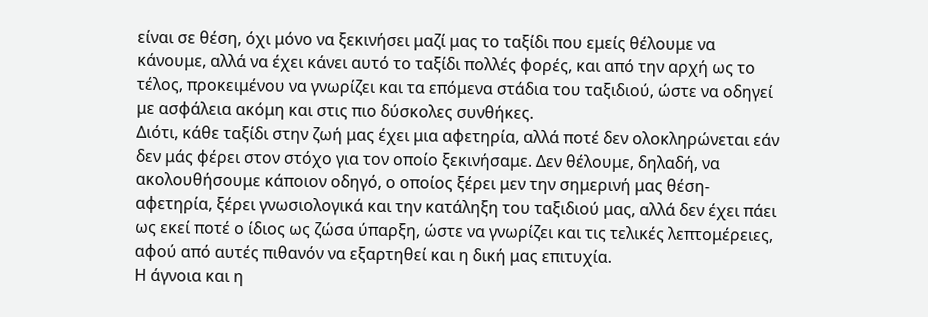είναι σε θέση, όχι μόνο να ξεκινήσει μαζί μας το ταξίδι που εμείς θέλουμε να κάνουμε, αλλά να έχει κάνει αυτό το ταξίδι πολλές φορές, και από την αρχή ως το τέλος, προκειμένου να γνωρίζει και τα επόμενα στάδια του ταξιδιού, ώστε να οδηγεί με ασφάλεια ακόμη και στις πιο δύσκολες συνθήκες.
Διότι, κάθε ταξίδι στην ζωή μας έχει μια αφετηρία, αλλά ποτέ δεν ολοκληρώνεται εάν δεν μάς φέρει στον στόχο για τον οποίο ξεκινήσαμε. Δεν θέλουμε, δηλαδή, να ακολουθήσουμε κάποιον οδηγό, ο οποίος ξέρει μεν την σημερινή μας θέση-αφετηρία, ξέρει γνωσιολογικά και την κατάληξη του ταξιδιού μας, αλλά δεν έχει πάει ως εκεί ποτέ ο ίδιος ως ζώσα ύπαρξη, ώστε να γνωρίζει και τις τελικές λεπτομέρειες, αφού από αυτές πιθανόν να εξαρτηθεί και η δική μας επιτυχία.
Η άγνοια και η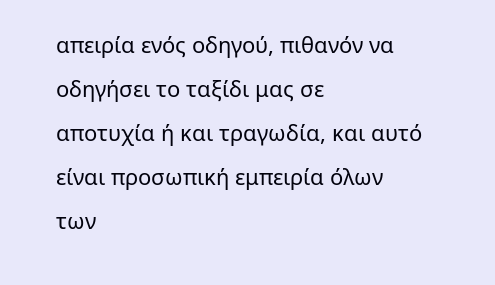απειρία ενός οδηγού, πιθανόν να οδηγήσει το ταξίδι μας σε αποτυχία ή και τραγωδία, και αυτό είναι προσωπική εμπειρία όλων των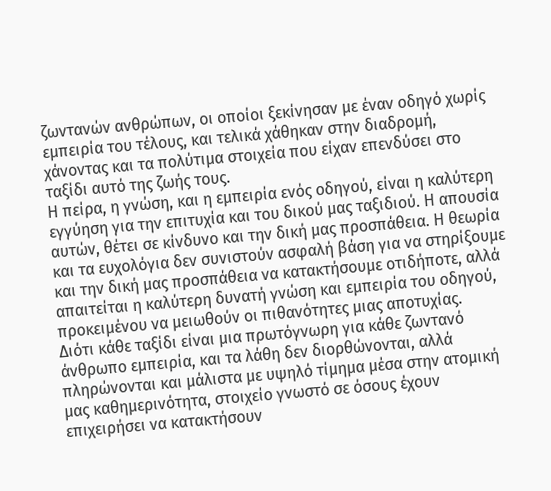ζωντανών ανθρώπων, οι οποίοι ξεκίνησαν με έναν οδηγό χωρίς εμπειρία του τέλους, και τελικά χάθηκαν στην διαδρομή, χάνοντας και τα πολύτιμα στοιχεία που είχαν επενδύσει στο ταξίδι αυτό της ζωής τους.
Η πείρα, η γνώση, και η εμπειρία ενός οδηγού, είναι η καλύτερη εγγύηση για την επιτυχία και του δικού μας ταξιδιού. Η απουσία αυτών, θέτει σε κίνδυνο και την δική μας προσπάθεια. Η θεωρία και τα ευχολόγια δεν συνιστούν ασφαλή βάση για να στηρίξουμε και την δική μας προσπάθεια να κατακτήσουμε οτιδήποτε, αλλά απαιτείται η καλύτερη δυνατή γνώση και εμπειρία του οδηγού, προκειμένου να μειωθούν οι πιθανότητες μιας αποτυχίας.
Διότι κάθε ταξίδι είναι μια πρωτόγνωρη για κάθε ζωντανό άνθρωπο εμπειρία, και τα λάθη δεν διορθώνονται, αλλά πληρώνονται και μάλιστα με υψηλό τίμημα μέσα στην ατομική μας καθημερινότητα, στοιχείο γνωστό σε όσους έχουν επιχειρήσει να κατακτήσουν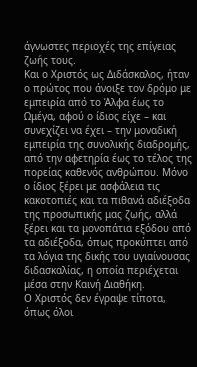άγνωστες περιοχές της επίγειας ζωής τους.
Και ο Χριστός ως Διδάσκαλος, ήταν ο πρώτος που άνοιξε τον δρόμο με εμπειρία από το Άλφα έως το Ωμέγα, αφού ο ίδιος είχε – και συνεχίζει να έχει – την μοναδική εμπειρία της συνολικής διαδρομής, από την αφετηρία έως το τέλος της πορείας καθενός ανθρώπου. Μόνο ο ίδιος ξέρει με ασφάλεια τις κακοτοπιές και τα πιθανά αδιέξοδα της προσωπικής μας ζωής, αλλά ξέρει και τα μονοπάτια εξόδου από τα αδιέξοδα, όπως προκύπτει από τα λόγια της δικής του υγιαίνουσας διδασκαλίας, η οποία περιέχεται μέσα στην Καινή Διαθήκη.
Ο Χριστός δεν έγραψε τίποτα, όπως όλοι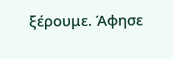ξέρουμε. Άφησε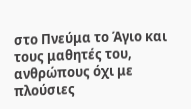στο Πνεύμα το Άγιο και τους μαθητές του, ανθρώπους όχι με πλούσιες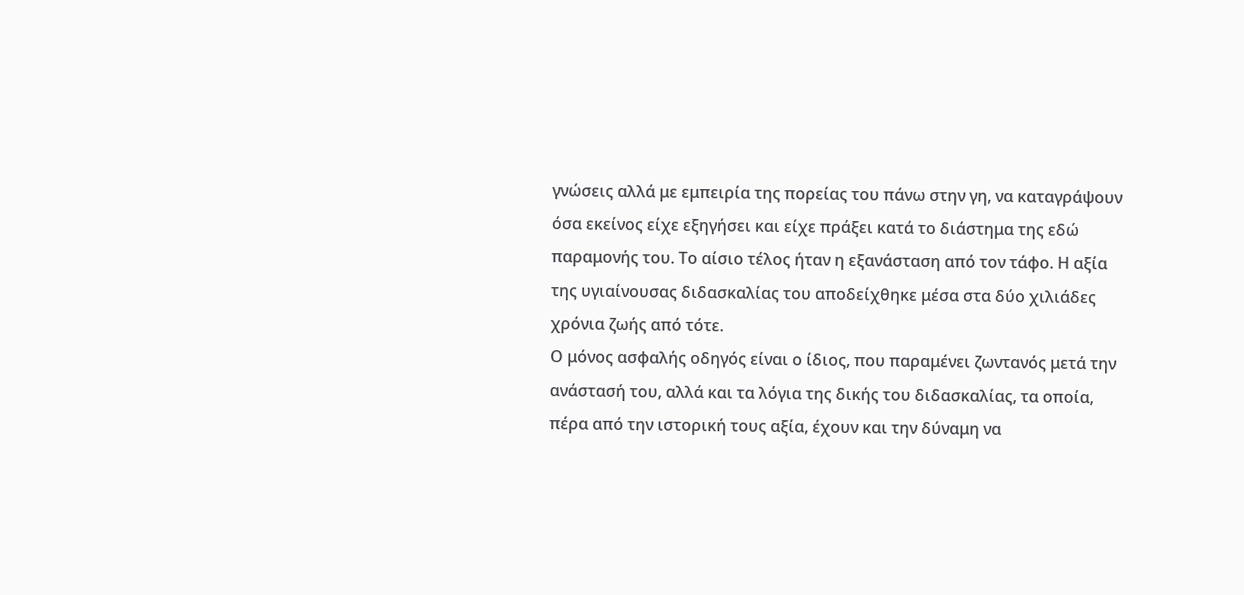γνώσεις αλλά με εμπειρία της πορείας του πάνω στην γη, να καταγράψουν όσα εκείνος είχε εξηγήσει και είχε πράξει κατά το διάστημα της εδώ παραμονής του. Το αίσιο τέλος ήταν η εξανάσταση από τον τάφο. Η αξία της υγιαίνουσας διδασκαλίας του αποδείχθηκε μέσα στα δύο χιλιάδες χρόνια ζωής από τότε.
Ο μόνος ασφαλής οδηγός είναι ο ίδιος, που παραμένει ζωντανός μετά την ανάστασή του, αλλά και τα λόγια της δικής του διδασκαλίας, τα οποία, πέρα από την ιστορική τους αξία, έχουν και την δύναμη να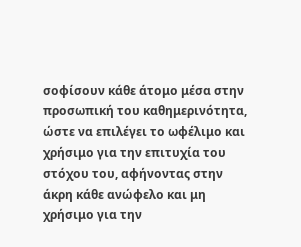σοφίσουν κάθε άτομο μέσα στην προσωπική του καθημερινότητα, ώστε να επιλέγει το ωφέλιμο και χρήσιμο για την επιτυχία του στόχου του, αφήνοντας στην άκρη κάθε ανώφελο και μη χρήσιμο για την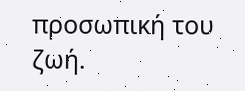προσωπική του ζωή.